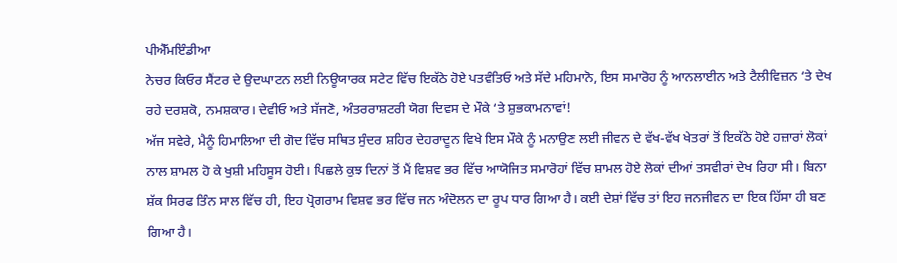ਪੀਐੱਮਇੰਡੀਆ
ਨੇਚਰ ਕਿਓਰ ਸੈਂਟਰ ਦੇ ਉਦਘਾਟਨ ਲਈ ਨਿਊਯਾਰਕ ਸਟੇਟ ਵਿੱਚ ਇਕੱਠੇ ਹੋਏ ਪਤਵੰਤਿਓ ਅਤੇ ਸੱਦੇ ਮਹਿਮਾਨੋ, ਇਸ ਸਮਾਰੋਹ ਨੂੰ ਆਨਲਾਈਨ ਅਤੇ ਟੈਲੀਵਿਜ਼ਨ ‘ਤੇ ਦੇਖ ਰਹੇ ਦਰਸ਼ਕੋ, ਨਮਸ਼ਕਾਰ। ਦੇਵੀਓ ਅਤੇ ਸੱਜਣੋ, ਅੰਤਰਰਾਸ਼ਟਰੀ ਯੋਗ ਦਿਵਸ ਦੇ ਮੌਕੇ ‘ਤੇ ਸ਼ੁਭਕਾਮਨਾਵਾਂ!
ਅੱਜ ਸਵੇਰੇ, ਮੈਨੂੰ ਹਿਮਾਲਿਆ ਦੀ ਗੋਦ ਵਿੱਚ ਸਥਿਤ ਸੁੰਦਰ ਸ਼ਹਿਰ ਦੇਹਰਾਦੂਨ ਵਿਖੇ ਇਸ ਮੌਕੇ ਨੂੰ ਮਨਾਉਣ ਲਈ ਜੀਵਨ ਦੇ ਵੱਖ-ਵੱਖ ਖੇਤਰਾਂ ਤੋਂ ਇਕੱਠੇ ਹੋਏ ਹਜ਼ਾਰਾਂ ਲੋਕਾਂ ਨਾਲ ਸ਼ਾਮਲ ਹੋ ਕੇ ਖੁਸ਼ੀ ਮਹਿਸੂਸ ਹੋਈ। ਪਿਛਲੇ ਕੁਝ ਦਿਨਾਂ ਤੋਂ ਮੈਂ ਵਿਸ਼ਵ ਭਰ ਵਿੱਚ ਆਯੋਜਿਤ ਸਮਾਰੋਹਾਂ ਵਿੱਚ ਸ਼ਾਮਲ ਹੋਏ ਲੋਕਾਂ ਦੀਆਂ ਤਸਵੀਰਾਂ ਦੇਖ ਰਿਹਾ ਸੀ। ਬਿਨਾ ਸ਼ੱਕ ਸਿਰਫ ਤਿੰਨ ਸਾਲ ਵਿੱਚ ਹੀ, ਇਹ ਪ੍ਰੋਗਰਾਮ ਵਿਸ਼ਵ ਭਰ ਵਿੱਚ ਜਨ ਅੰਦੋਲਨ ਦਾ ਰੂਪ ਧਾਰ ਗਿਆ ਹੈ। ਕਈ ਦੇਸ਼ਾਂ ਵਿੱਚ ਤਾਂ ਇਹ ਜਨਜੀਵਨ ਦਾ ਇਕ ਹਿੱਸਾ ਹੀ ਬਣ ਗਿਆ ਹੈ।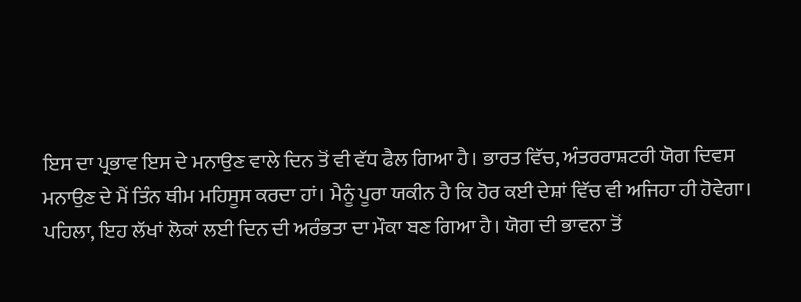ਇਸ ਦਾ ਪ੍ਰਭਾਵ ਇਸ ਦੇ ਮਨਾਉਣ ਵਾਲੇ ਦਿਨ ਤੋਂ ਵੀ ਵੱਧ ਫੈਲ ਗਿਆ ਹੈ। ਭਾਰਤ ਵਿੱਚ, ਅੰਤਰਰਾਸ਼ਟਰੀ ਯੋਗ ਦਿਵਸ ਮਨਾਉਣ ਦੇ ਮੈਂ ਤਿੰਨ ਥੀਮ ਮਹਿਸੂਸ ਕਰਦਾ ਹਾਂ। ਮੈਨੂੰ ਪੂਰਾ ਯਕੀਨ ਹੈ ਕਿ ਹੋਰ ਕਈ ਦੇਸ਼ਾਂ ਵਿੱਚ ਵੀ ਅਜਿਹਾ ਹੀ ਹੋਵੇਗਾ।
ਪਹਿਲਾ, ਇਹ ਲੱਖਾਂ ਲੋਕਾਂ ਲਈ ਦਿਨ ਦੀ ਅਰੰਭਤਾ ਦਾ ਮੌਕਾ ਬਣ ਗਿਆ ਹੈ। ਯੋਗ ਦੀ ਭਾਵਨਾ ਤੋਂ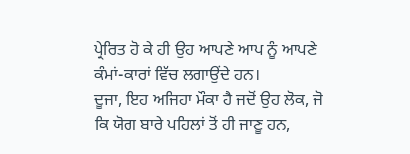ਪ੍ਰੇਰਿਤ ਹੋ ਕੇ ਹੀ ਉਹ ਆਪਣੇ ਆਪ ਨੂੰ ਆਪਣੇ ਕੰਮਾਂ-ਕਾਰਾਂ ਵਿੱਚ ਲਗਾਉਂਦੇ ਹਨ।
ਦੂਜਾ, ਇਹ ਅਜਿਹਾ ਮੌਕਾ ਹੈ ਜਦੋਂ ਉਹ ਲੋਕ, ਜੋ ਕਿ ਯੋਗ ਬਾਰੇ ਪਹਿਲਾਂ ਤੋਂ ਹੀ ਜਾਣੂ ਹਨ,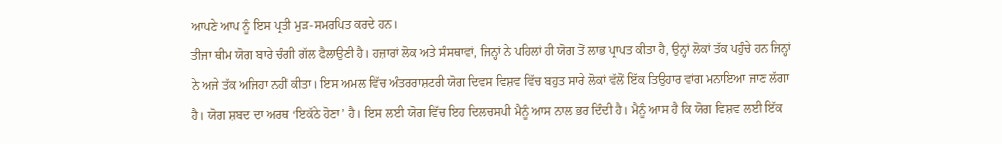ਆਪਣੇ ਆਪ ਨੂੰ ਇਸ ਪ੍ਰਤੀ ਮੁੜ-ਸਮਰਪਿਤ ਕਰਦੇ ਹਨ।
ਤੀਜਾ ਥੀਮ ਯੋਗ ਬਾਰੇ ਚੰਗੀ ਗੱਲ ਫੈਲਾਉਣੀ ਹੈ। ਹਜ਼ਾਰਾਂ ਲੋਕ ਅਤੇ ਸੰਸਥਾਵਾਂ, ਜਿਨ੍ਹਾਂ ਨੇ ਪਹਿਲਾਂ ਹੀ ਯੋਗ ਤੋਂ ਲਾਭ ਪ੍ਰਾਪਤ ਕੀਤਾ ਹੈ, ਉਨ੍ਹਾਂ ਲੋਕਾਂ ਤੱਕ ਪਹੁੰਚੇ ਹਨ ਜਿਨ੍ਹਾਂ ਨੇ ਅਜੇ ਤੱਕ ਅਜਿਹਾ ਨਹੀਂ ਕੀਤਾ। ਇਸ ਅਮਲ ਵਿੱਚ ਅੰਤਰਰਾਸ਼ਟਰੀ ਯੋਗ ਦਿਵਸ ਵਿਸ਼ਵ ਵਿੱਚ ਬਹੁਤ ਸਾਰੇ ਲੋਕਾਂ ਵੱਲੋਂ ਇੱਕ ਤਿਉਹਾਰ ਵਾਂਗ ਮਨਾਇਆ ਜਾਣ ਲੱਗਾ ਹੈ। ਯੋਗ ਸ਼ਬਦ ਦਾ ਅਰਥ ‘ਇਕੱਠੇ ਹੋਣਾ’ ਹੈ। ਇਸ ਲਈ ਯੋਗ ਵਿੱਚ ਇਹ ਦਿਲਚਸਪੀ ਮੈਨੂੰ ਆਸ ਨਾਲ ਭਰ ਦਿੰਦੀ ਹੈ। ਮੈਨੂੰ ਆਸ ਹੈ ਕਿ ਯੋਗ ਵਿਸ਼ਵ ਲਈ ਇੱਕ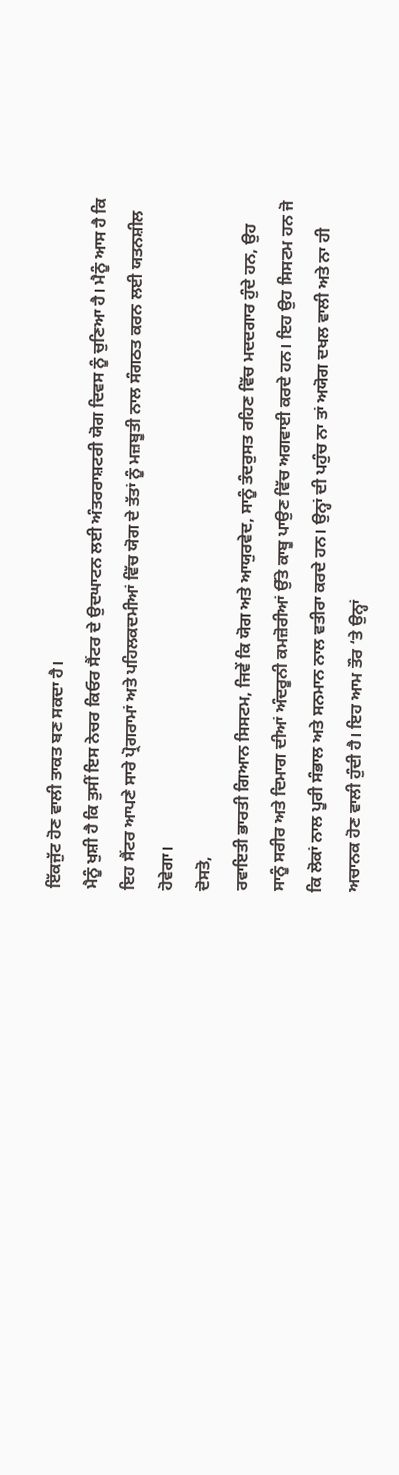ਇੱਕਜੁੱਟ ਹੋਣ ਵਾਲੀ ਤਾਕਤ ਬਣ ਸਕਦਾ ਹੈ।
ਮੈਨੂੰ ਖੁਸ਼ੀ ਹੈ ਕਿ ਤੁਸੀਂ ਇਸ ਨੇਚਰ ਕਿਓਰ ਸੈਂਟਰ ਦੇ ਉਦਘਾਟਨ ਲਈ ਅੰਤਰਰਾਸ਼ਟਰੀ ਯੋਗ ਦਿਵਸ ਨੂੰ ਚੁਣਿਆ ਹੈ। ਮੈਨੂੰ ਆਸ ਹੈ ਕਿ ਇਹ ਸੈਂਟਰ ਆਪਣੇ ਸਾਰੇ ਪ੍ਰੋਗਰਾਮਾਂ ਅਤੇ ਪਹਿਲਕਦਮੀਆਂ ਵਿੱਚ ਯੋਗ ਦੇ ਤੱਤਾਂ ਨੂੰ ਮਜ਼ਬੂਤੀ ਨਾਲ ਸੰਗਠਤ ਕਰਨ ਲਈ ਯਤਨਸ਼ੀਲ ਹੋਵੇਗਾ।
ਦੋਸਤੋ,
ਰਵਾਇਤੀ ਭਾਰਤੀ ਗਿਆਨ ਸਿਸਟਮ, ਜਿਵੇਂ ਕਿ ਯੋਗ ਅਤੇ ਆਯੁਰਵੇਦ, ਸਾਨੂੰ ਤੰਦਰੁਸਤ ਰਹਿਣ ਵਿੱਚ ਮਦਦਗਾਰ ਹੁੰਦੇ ਹਨ, ਉਹ ਸਾਨੂੰ ਸਰੀਰ ਅਤੇ ਦਿਮਾਗ ਦੀਆਂ ਅੰਦਰੂਨੀ ਕਮਜ਼ੋਰੀਆਂ ਉੱਤੇ ਕਾਬੂ ਪਾਉਣ ਵਿੱਚ ਅਗਵਾਈ ਕਰਦੇ ਹਨ। ਇਹ ਉਹ ਸਿਸਟਮ ਹਨ ਜੋ ਕਿ ਲੋਕਾਂ ਨਾਲ ਪੂਰੀ ਸੰਭਾਲ ਅਤੇ ਸਨਮਾਨ ਨਾਲ ਵਤੀਰਾ ਕਰਦੇ ਹਨ। ਉਨ੍ਹਾਂ ਦੀ ਪਹੁੰਚ ਨਾ ਤਾਂ ਅਯੋਗ ਦਖਲ ਵਾਲੀ ਅਤੇ ਨਾ ਹੀ ਅਚਾਨਕ ਹੋਣ ਵਾਲੀ ਹੁੰਦੀ ਹੈ। ਇਹ ਆਮ ਤੌਰ ‘ਤੇ ਉਨ੍ਹਾਂ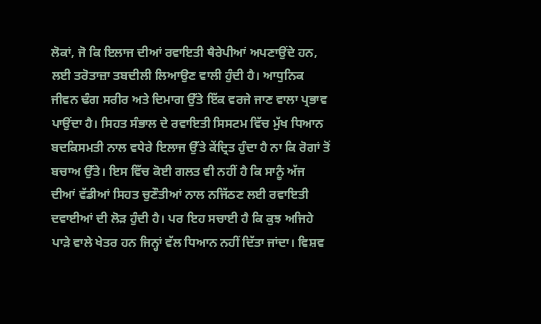ਲੋਕਾਂ, ਜੋ ਕਿ ਇਲਾਜ ਦੀਆਂ ਰਵਾਇਤੀ ਥੈਰੇਪੀਆਂ ਅਪਣਾਉਂਦੇ ਹਨ, ਲਈ ਤਰੋਤਾਜ਼ਾ ਤਬਦੀਲੀ ਲਿਆਉਣ ਵਾਲੀ ਹੁੰਦੀ ਹੈ। ਆਧੁਨਿਕ ਜੀਵਨ ਢੰਗ ਸਰੀਰ ਅਤੇ ਦਿਮਾਗ ਉੱਤੇ ਇੱਕ ਵਰਜੇ ਜਾਣ ਵਾਲਾ ਪ੍ਰਭਾਵ ਪਾਉਂਦਾ ਹੈ। ਸਿਹਤ ਸੰਭਾਲ ਦੇ ਰਵਾਇਤੀ ਸਿਸਟਮ ਵਿੱਚ ਮੁੱਖ ਧਿਆਨ ਬਦਕਿਸਮਤੀ ਨਾਲ ਵਧੇਰੇ ਇਲਾਜ ਉੱਤੇ ਕੇਂਦ੍ਰਿਤ ਹੁੰਦਾ ਹੈ ਨਾ ਕਿ ਰੋਗਾਂ ਤੋਂ ਬਚਾਅ ਉੱਤੇ। ਇਸ ਵਿੱਚ ਕੋਈ ਗਲਤ ਵੀ ਨਹੀਂ ਹੈ ਕਿ ਸਾਨੂੰ ਅੱਜ ਦੀਆਂ ਵੱਡੀਆਂ ਸਿਹਤ ਚੁਣੌਤੀਆਂ ਨਾਲ ਨਜਿੱਠਣ ਲਈ ਰਵਾਇਤੀ ਦਵਾਈਆਂ ਦੀ ਲੋੜ ਹੁੰਦੀ ਹੈ। ਪਰ ਇਹ ਸਚਾਈ ਹੈ ਕਿ ਕੁਝ ਅਜਿਹੇ ਪਾੜੇ ਵਾਲੇ ਖੇਤਰ ਹਨ ਜਿਨ੍ਹਾਂ ਵੱਲ ਧਿਆਨ ਨਹੀਂ ਦਿੱਤਾ ਜਾਂਦਾ। ਵਿਸ਼ਵ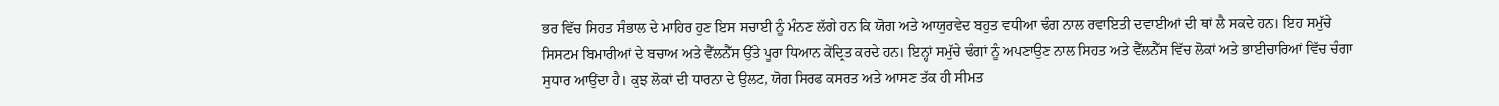ਭਰ ਵਿੱਚ ਸਿਹਤ ਸੰਭਾਲ ਦੇ ਮਾਹਿਰ ਹੁਣ ਇਸ ਸਚਾਈ ਨੂੰ ਮੰਨਣ ਲੱਗੇ ਹਨ ਕਿ ਯੋਗ ਅਤੇ ਆਯੁਰਵੇਦ ਬਹੁਤ ਵਧੀਆ ਢੰਗ ਨਾਲ ਰਵਾਇਤੀ ਦਵਾਈਆਂ ਦੀ ਥਾਂ ਲੈ ਸਕਦੇ ਹਨ। ਇਹ ਸਮੁੱਚੇ ਸਿਸਟਮ ਬਿਮਾਰੀਆਂ ਦੇ ਬਚਾਅ ਅਤੇ ਵੈੱਲਨੈੱਸ ਉੱਤੇ ਪੂਰਾ ਧਿਆਨ ਕੇਂਦ੍ਰਿਤ ਕਰਦੇ ਹਨ। ਇਨ੍ਹਾਂ ਸਮੁੱਚੇ ਢੰਗਾਂ ਨੂੰ ਅਪਣਾਉਣ ਨਾਲ ਸਿਹਤ ਅਤੇ ਵੈੱਲਨੈੱਸ ਵਿੱਚ ਲੋਕਾਂ ਅਤੇ ਭਾਈਚਾਰਿਆਂ ਵਿੱਚ ਚੰਗਾ ਸੁਧਾਰ ਆਉਂਦਾ ਹੈ। ਕੁਝ ਲੋਕਾਂ ਦੀ ਧਾਰਨਾ ਦੇ ਉਲਟ, ਯੋਗ ਸਿਰਫ ਕਸਰਤ ਅਤੇ ਆਸਣ ਤੱਕ ਹੀ ਸੀਮਤ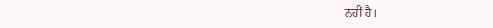ਨਹੀਂ ਹੈ।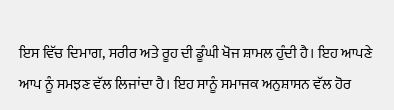ਇਸ ਵਿੱਚ ਦਿਮਾਗ, ਸਰੀਰ ਅਤੇ ਰੂਹ ਦੀ ਡੂੰਘੀ ਖੋਜ ਸ਼ਾਮਲ ਹੁੰਦੀ ਹੈ। ਇਹ ਆਪਣੇ ਆਪ ਨੂੰ ਸਮਝਣ ਵੱਲ ਲਿਜਾਂਦਾ ਹੈ। ਇਹ ਸਾਨੂੰ ਸਮਾਜਕ ਅਨੁਸ਼ਾਸਨ ਵੱਲ ਹੋਰ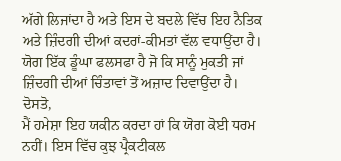ਅੱਗੇ ਲਿਜਾਂਦਾ ਹੈ ਅਤੇ ਇਸ ਦੇ ਬਦਲੇ ਵਿੱਚ ਇਹ ਨੈਤਿਕ ਅਤੇ ਜ਼ਿੰਦਗੀ ਦੀਆਂ ਕਦਰਾਂ-ਕੀਮਤਾਂ ਵੱਲ ਵਧਾਉਂਦਾ ਹੈ। ਯੋਗ ਇੱਕ ਡੂੰਘਾ ਫਲਸਫਾ ਹੈ ਜੋ ਕਿ ਸਾਨੂੰ ਮੁਕਤੀ ਜਾਂ ਜ਼ਿੰਦਗੀ ਦੀਆਂ ਚਿੰਤਾਵਾਂ ਤੋਂ ਅਜ਼ਾਦ ਦਿਵਾਉਂਦਾ ਹੈ।
ਦੋਸਤੋ,
ਮੈਂ ਹਮੇਸ਼ਾ ਇਹ ਯਕੀਨ ਕਰਦਾ ਹਾਂ ਕਿ ਯੋਗ ਕੋਈ ਧਰਮ ਨਹੀਂ। ਇਸ ਵਿੱਚ ਕੁਝ ਪ੍ਰੈਕਟੀਕਲ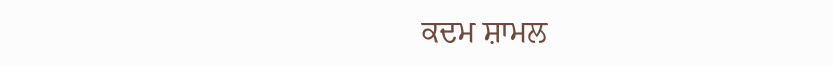ਕਦਮ ਸ਼ਾਮਲ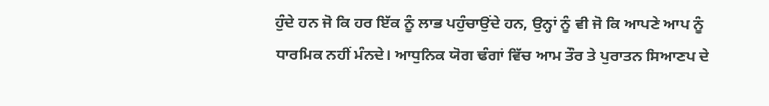ਹੁੰਦੇ ਹਨ ਜੋ ਕਿ ਹਰ ਇੱਕ ਨੂੰ ਲਾਭ ਪਹੁੰਚਾਉਂਦੇ ਹਨ, ਉਨ੍ਹਾਂ ਨੂੰ ਵੀ ਜੋ ਕਿ ਆਪਣੇ ਆਪ ਨੂੰ ਧਾਰਮਿਕ ਨਹੀਂ ਮੰਨਦੇ। ਆਧੁਨਿਕ ਯੋਗ ਢੰਗਾਂ ਵਿੱਚ ਆਮ ਤੌਰ ਤੇ ਪੁਰਾਤਨ ਸਿਆਣਪ ਦੇ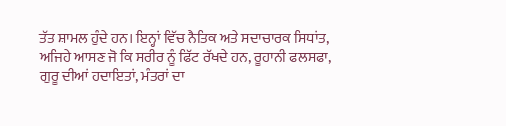ਤੱਤ ਸ਼ਾਮਲ ਹੁੰਦੇ ਹਨ। ਇਨ੍ਹਾਂ ਵਿੱਚ ਨੈਤਿਕ ਅਤੇ ਸਦਾਚਾਰਕ ਸਿਧਾਂਤ, ਅਜਿਹੇ ਆਸਣ ਜੋ ਕਿ ਸਰੀਰ ਨੂੰ ਫਿੱਟ ਰੱਖਦੇ ਹਨ, ਰੂਹਾਨੀ ਫਲਸਫਾ, ਗੁਰੂ ਦੀਆਂ ਹਦਾਇਤਾਂ, ਮੰਤਰਾਂ ਦਾ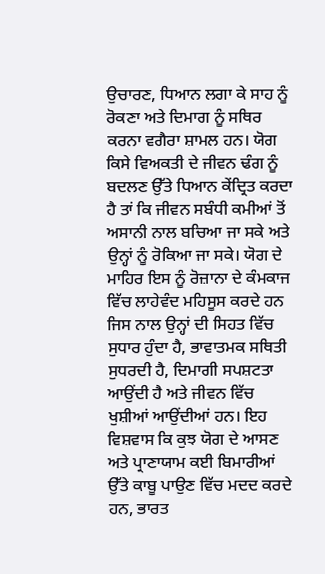ਉਚਾਰਣ, ਧਿਆਨ ਲਗਾ ਕੇ ਸਾਹ ਨੂੰ ਰੋਕਣਾ ਅਤੇ ਦਿਮਾਗ ਨੂੰ ਸਥਿਰ ਕਰਨਾ ਵਗੈਰਾ ਸ਼ਾਮਲ ਹਨ। ਯੋਗ ਕਿਸੇ ਵਿਅਕਤੀ ਦੇ ਜੀਵਨ ਢੰਗ ਨੂੰ ਬਦਲਣ ਉੱਤੇ ਧਿਆਨ ਕੇਂਦ੍ਰਿਤ ਕਰਦਾ ਹੈ ਤਾਂ ਕਿ ਜੀਵਨ ਸਬੰਧੀ ਕਮੀਆਂ ਤੋਂ ਅਸਾਨੀ ਨਾਲ ਬਚਿਆ ਜਾ ਸਕੇ ਅਤੇ ਉਨ੍ਹਾਂ ਨੂੰ ਰੋਕਿਆ ਜਾ ਸਕੇ। ਯੋਗ ਦੇ ਮਾਹਿਰ ਇਸ ਨੂੰ ਰੋਜ਼ਾਨਾ ਦੇ ਕੰਮਕਾਜ ਵਿੱਚ ਲਾਹੇਵੰਦ ਮਹਿਸੂਸ ਕਰਦੇ ਹਨ ਜਿਸ ਨਾਲ ਉਨ੍ਹਾਂ ਦੀ ਸਿਹਤ ਵਿੱਚ ਸੁਧਾਰ ਹੁੰਦਾ ਹੈ, ਭਾਵਾਤਮਕ ਸਥਿਤੀ ਸੁਧਰਦੀ ਹੈ, ਦਿਮਾਗੀ ਸਪਸ਼ਟਤਾ ਆਉਂਦੀ ਹੈ ਅਤੇ ਜੀਵਨ ਵਿੱਚ ਖੁਸ਼ੀਆਂ ਆਉਂਦੀਆਂ ਹਨ। ਇਹ ਵਿਸ਼ਵਾਸ ਕਿ ਕੁਝ ਯੋਗ ਦੇ ਆਸਣ ਅਤੇ ਪ੍ਰਾਣਾਯਾਮ ਕਈ ਬਿਮਾਰੀਆਂ ਉੱਤੇ ਕਾਬੂ ਪਾਉਣ ਵਿੱਚ ਮਦਦ ਕਰਦੇ ਹਨ, ਭਾਰਤ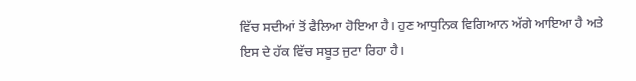ਵਿੱਚ ਸਦੀਆਂ ਤੋਂ ਫੈਲਿਆ ਹੋਇਆ ਹੈ। ਹੁਣ ਆਧੁਨਿਕ ਵਿਗਿਆਨ ਅੱਗੇ ਆਇਆ ਹੈ ਅਤੇ ਇਸ ਦੇ ਹੱਕ ਵਿੱਚ ਸਬੂਤ ਜੁਟਾ ਰਿਹਾ ਹੈ।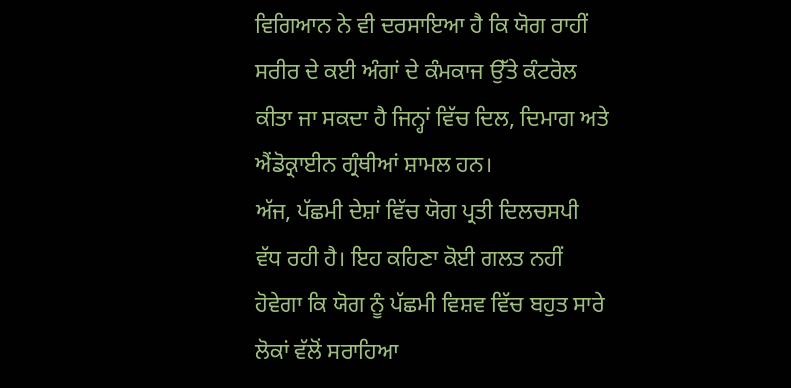ਵਿਗਿਆਨ ਨੇ ਵੀ ਦਰਸਾਇਆ ਹੈ ਕਿ ਯੋਗ ਰਾਹੀਂ ਸਰੀਰ ਦੇ ਕਈ ਅੰਗਾਂ ਦੇ ਕੰਮਕਾਜ ਉੱਤੇ ਕੰਟਰੋਲ ਕੀਤਾ ਜਾ ਸਕਦਾ ਹੈ ਜਿਨ੍ਹਾਂ ਵਿੱਚ ਦਿਲ, ਦਿਮਾਗ ਅਤੇ ਐਂਡੋਕ੍ਰਾਈਨ ਗ੍ਰੰਥੀਆਂ ਸ਼ਾਮਲ ਹਨ।
ਅੱਜ, ਪੱਛਮੀ ਦੇਸ਼ਾਂ ਵਿੱਚ ਯੋਗ ਪ੍ਰਤੀ ਦਿਲਚਸਪੀ ਵੱਧ ਰਹੀ ਹੈ। ਇਹ ਕਹਿਣਾ ਕੋਈ ਗਲਤ ਨਹੀਂ ਹੋਵੇਗਾ ਕਿ ਯੋਗ ਨੂੰ ਪੱਛਮੀ ਵਿਸ਼ਵ ਵਿੱਚ ਬਹੁਤ ਸਾਰੇ ਲੋਕਾਂ ਵੱਲੋਂ ਸਰਾਹਿਆ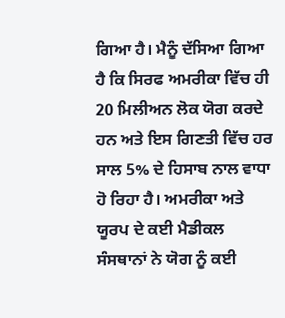ਗਿਆ ਹੈ। ਮੈਨੂੰ ਦੱਸਿਆ ਗਿਆ ਹੈ ਕਿ ਸਿਰਫ ਅਮਰੀਕਾ ਵਿੱਚ ਹੀ 20 ਮਿਲੀਅਨ ਲੋਕ ਯੋਗ ਕਰਦੇ ਹਨ ਅਤੇ ਇਸ ਗਿਣਤੀ ਵਿੱਚ ਹਰ ਸਾਲ 5% ਦੇ ਹਿਸਾਬ ਨਾਲ ਵਾਧਾ ਹੋ ਰਿਹਾ ਹੈ। ਅਮਰੀਕਾ ਅਤੇ ਯੂਰਪ ਦੇ ਕਈ ਮੈਡੀਕਲ ਸੰਸਥਾਨਾਂ ਨੇ ਯੋਗ ਨੂੰ ਕਈ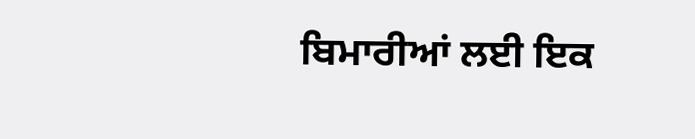ਬਿਮਾਰੀਆਂ ਲਈ ਇਕ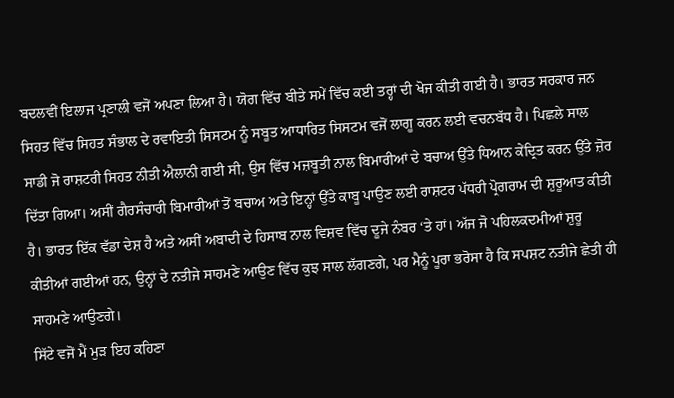ਬਦਲਵੀਂ ਇਲਾਜ ਪ੍ਰਣਾਲੀ ਵਜੋਂ ਅਪਣਾ ਲਿਆ ਹੈ। ਯੋਗ ਵਿੱਚ ਬੀਤੇ ਸਮੇਂ ਵਿੱਚ ਕਈ ਤਰ੍ਹਾਂ ਦੀ ਖੋਜ ਕੀਤੀ ਗਈ ਹੈ। ਭਾਰਤ ਸਰਕਾਰ ਜਨ ਸਿਹਤ ਵਿੱਚ ਸਿਹਤ ਸੰਭਾਲ ਦੇ ਰਵਾਇਤੀ ਸਿਸਟਮ ਨੂੰ ਸਬੂਤ ਆਧਾਰਿਤ ਸਿਸਟਮ ਵਜੋਂ ਲਾਗੂ ਕਰਨ ਲਈ ਵਚਨਬੱਧ ਹੈ। ਪਿਛਲੇ ਸਾਲ ਸਾਡੀ ਜੋ ਰਾਸ਼ਟਰੀ ਸਿਹਤ ਨੀਤੀ ਐਲਾਨੀ ਗਈ ਸੀ, ਉਸ ਵਿੱਚ ਮਜ਼ਬੂਤੀ ਨਾਲ ਬਿਮਾਰੀਆਂ ਦੇ ਬਚਾਅ ਉੱਤੇ ਧਿਆਨ ਕੇਂਦ੍ਰਿਤ ਕਰਨ ਉੱਤੇ ਜ਼ੋਰ ਦਿੱਤਾ ਗਿਆ। ਅਸੀਂ ਗੈਰਸੰਚਾਰੀ ਬਿਮਾਰੀਆਂ ਤੋਂ ਬਚਾਅ ਅਤੇ ਇਨ੍ਹਾਂ ਉੱਤੇ ਕਾਬੂ ਪਾਉਣ ਲਈ ਰਾਸ਼ਟਰ ਪੱਧਰੀ ਪ੍ਰੋਗਰਾਮ ਦੀ ਸ਼ੁਰੂਆਤ ਕੀਤੀ ਹੈ। ਭਾਰਤ ਇੱਕ ਵੱਡਾ ਦੇਸ਼ ਹੈ ਅਤੇ ਅਸੀਂ ਅਬਾਦੀ ਦੇ ਹਿਸਾਬ ਨਾਲ ਵਿਸ਼ਵ ਵਿੱਚ ਦੂਜੇ ਨੰਬਰ ‘ਤੇ ਹਾਂ। ਅੱਜ ਜੋ ਪਹਿਲਕਦਮੀਆਂ ਸ਼ੁਰੂ ਕੀਤੀਆਂ ਗਈਆਂ ਹਨ, ਉਨ੍ਹਾਂ ਦੇ ਨਤੀਜੇ ਸਾਹਮਣੇ ਆਉਣ ਵਿੱਚ ਕੁਝ ਸਾਲ ਲੱਗਣਗੇ, ਪਰ ਮੈਨੂੰ ਪੂਰਾ ਭਰੋਸਾ ਹੈ ਕਿ ਸਪਸ਼ਟ ਨਤੀਜੇ ਛੇਤੀ ਹੀ ਸਾਹਮਣੇ ਆਉਣਗੇ।
ਸਿੱਟੇ ਵਜੋਂ ਮੈਂ ਮੁੜ ਇਹ ਕਹਿਣਾ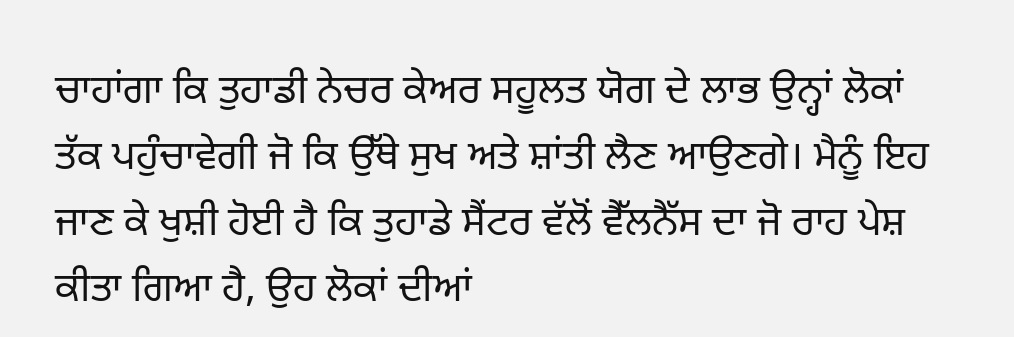ਚਾਹਾਂਗਾ ਕਿ ਤੁਹਾਡੀ ਨੇਚਰ ਕੇਅਰ ਸਹੂਲਤ ਯੋਗ ਦੇ ਲਾਭ ਉਨ੍ਹਾਂ ਲੋਕਾਂ ਤੱਕ ਪਹੁੰਚਾਵੇਗੀ ਜੋ ਕਿ ਉੱਥੇ ਸੁਖ ਅਤੇ ਸ਼ਾਂਤੀ ਲੈਣ ਆਉਣਗੇ। ਮੈਨੂੰ ਇਹ ਜਾਣ ਕੇ ਖੁਸ਼ੀ ਹੋਈ ਹੈ ਕਿ ਤੁਹਾਡੇ ਸੈਂਟਰ ਵੱਲੋਂ ਵੈੱਲਨੈੱਸ ਦਾ ਜੋ ਰਾਹ ਪੇਸ਼ ਕੀਤਾ ਗਿਆ ਹੈ, ਉਹ ਲੋਕਾਂ ਦੀਆਂ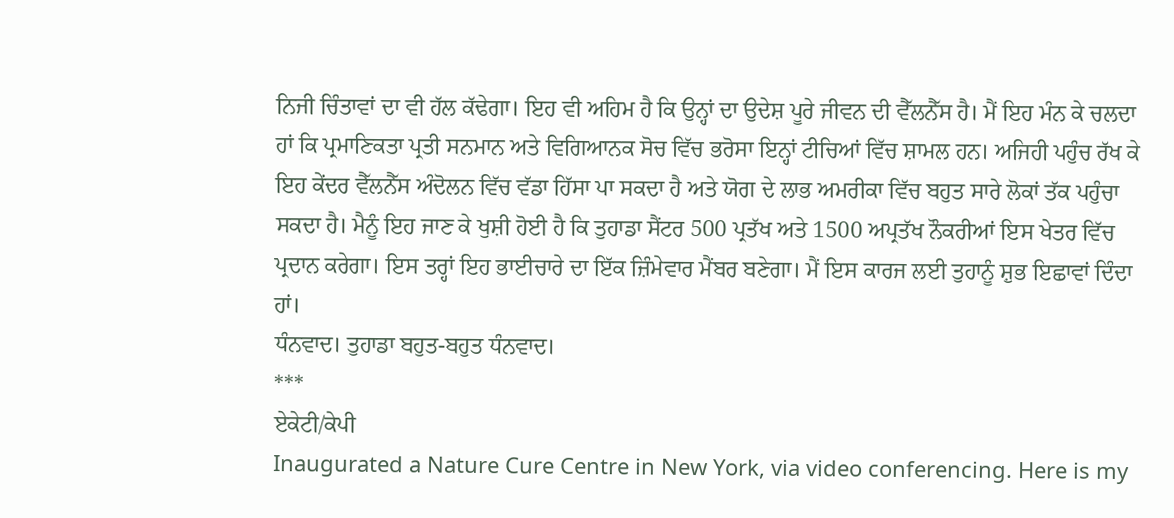ਨਿਜੀ ਚਿੰਤਾਵਾਂ ਦਾ ਵੀ ਹੱਲ ਕੱਢੇਗਾ। ਇਹ ਵੀ ਅਹਿਮ ਹੈ ਕਿ ਉਨ੍ਹਾਂ ਦਾ ਉਦੇਸ਼ ਪੂਰੇ ਜੀਵਨ ਦੀ ਵੈੱਲਨੈੱਸ ਹੈ। ਮੈਂ ਇਹ ਮੰਨ ਕੇ ਚਲਦਾ ਹਾਂ ਕਿ ਪ੍ਰਮਾਣਿਕਤਾ ਪ੍ਰਤੀ ਸਨਮਾਨ ਅਤੇ ਵਿਗਿਆਨਕ ਸੋਚ ਵਿੱਚ ਭਰੋਸਾ ਇਨ੍ਹਾਂ ਟੀਚਿਆਂ ਵਿੱਚ ਸ਼ਾਮਲ ਹਨ। ਅਜਿਹੀ ਪਹੁੰਚ ਰੱਖ ਕੇ ਇਹ ਕੇਂਦਰ ਵੈੱਲਨੈੱਸ ਅੰਦੋਲਨ ਵਿੱਚ ਵੱਡਾ ਹਿੱਸਾ ਪਾ ਸਕਦਾ ਹੈ ਅਤੇ ਯੋਗ ਦੇ ਲਾਭ ਅਮਰੀਕਾ ਵਿੱਚ ਬਹੁਤ ਸਾਰੇ ਲੋਕਾਂ ਤੱਕ ਪਹੁੰਚਾ ਸਕਦਾ ਹੈ। ਮੈਨੂੰ ਇਹ ਜਾਣ ਕੇ ਖੁਸ਼ੀ ਹੋਈ ਹੈ ਕਿ ਤੁਹਾਡਾ ਸੈਂਟਰ 500 ਪ੍ਰਤੱਖ ਅਤੇ 1500 ਅਪ੍ਰਤੱਖ ਨੌਕਰੀਆਂ ਇਸ ਖੇਤਰ ਵਿੱਚ ਪ੍ਰਦਾਨ ਕਰੇਗਾ। ਇਸ ਤਰ੍ਹਾਂ ਇਹ ਭਾਈਚਾਰੇ ਦਾ ਇੱਕ ਜ਼ਿੰਮੇਵਾਰ ਮੈਂਬਰ ਬਣੇਗਾ। ਮੈਂ ਇਸ ਕਾਰਜ ਲਈ ਤੁਹਾਨੂੰ ਸ਼ੁਭ ਇਛਾਵਾਂ ਦਿੰਦਾ ਹਾਂ।
ਧੰਨਵਾਦ। ਤੁਹਾਡਾ ਬਹੁਤ-ਬਹੁਤ ਧੰਨਵਾਦ।
***
ਏਕੇਟੀ/ਕੇਪੀ
Inaugurated a Nature Cure Centre in New York, via video conferencing. Here is my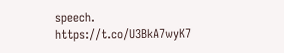speech. https://t.co/U3BkA7wyK7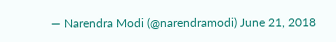— Narendra Modi (@narendramodi) June 21, 2018